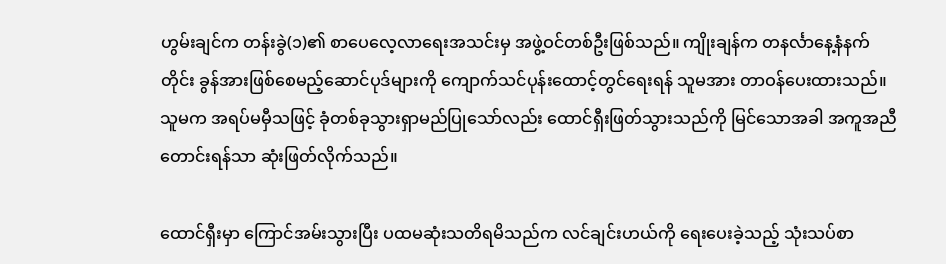ဟွမ်းချင်က တန်းခွဲ(၁)၏ စာပေလေ့လာရေးအသင်းမှ အဖွဲ့ဝင်တစ်ဦးဖြစ်သည်။ ကျိုးချန်က တနင်္လာနေ့နံနက်တိုင်း ခွန်အားဖြစ်စေမည့်ဆောင်ပုဒ်များကို ကျောက်သင်ပုန်းထောင့်တွင်ရေးရန် သူမအား တာဝန်ပေးထားသည်။ သူမက အရပ်မမှီသဖြင့် ခုံတစ်ခုသွားရှာမည်ပြုသော်လည်း ထောင်ရှီးဖြတ်သွားသည်ကို မြင်သောအခါ အကူအညီတောင်းရန်သာ ဆုံးဖြတ်လိုက်သည်။

ထောင်ရှီးမှာ ကြောင်အမ်းသွားပြီး ပထမဆုံးသတိရမိသည်က လင်ချင်းဟယ်ကို ရေးပေးခဲ့သည့် သုံးသပ်စာ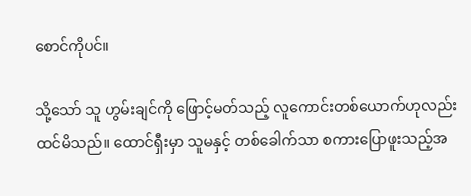စောင်ကိုပင်။

သို့သော် သူ ဟွမ်းချင်ကို ဖြောင့်မတ်သည့် လူကောင်းတစ်ယောက်ဟုလည်း ထင်မိသည်။ ထောင်ရှီးမှာ သူမနှင့် တစ်ခေါက်သာ စကားပြောဖူးသည့်အ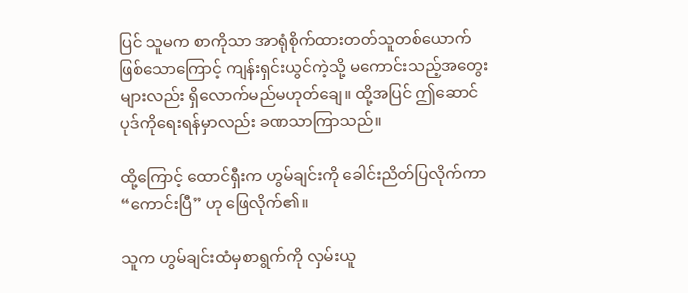ပြင် သူမက စာကိုသာ အာရုံစိုက်ထားတတ်သူတစ်ယောက် ဖြစ်သောကြောင့် ကျန်းရှင်းယွင်ကဲ့သို့ မကောင်းသည့်အတွေးများလည်း ရှိလောက်မည်မဟုတ်ချေ။ ထို့အပြင် ဤဆောင်ပုဒ်ကိုရေးရန်မှာလည်း ခဏသာကြာသည်။

ထို့ကြောင့် ထောင်ရှီးက ဟွမ်ချင်းကို ခေါင်းညိတ်ပြလိုက်ကာ “ကောင်းပြီ” ဟု ဖြေလိုက်၏။

သူက ဟွမ်ချင်းထံမှစာရွက်ကို လှမ်းယူ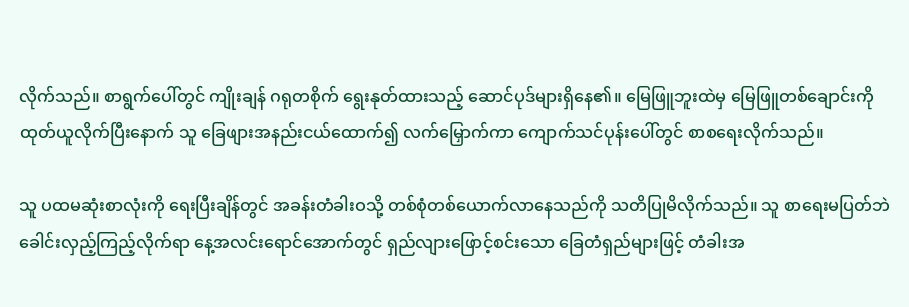လိုက်သည်။ စာရွက်ပေါ်တွင် ကျိုးချန် ဂရုတစိုက် ရွေးနုတ်ထားသည့် ဆောင်ပုဒ်များရှိနေ၏။ မြေဖြူဘူးထဲမှ မြေဖြူတစ်ချောင်းကို ထုတ်ယူလိုက်ပြီးနောက် သူ ခြေဖျားအနည်းငယ်ထောက်၍ လက်မြှောက်ကာ ကျောက်သင်ပုန်းပေါ်တွင် စာစရေးလိုက်သည်။

သူ ပထမဆုံးစာလုံးကို ရေးပြီးချိန်တွင် အခန်းတံခါးဝသို့ တစ်စုံတစ်ယောက်လာနေသည်ကို သတိပြုမိလိုက်သည်။ သူ စာရေးမပြတ်ဘဲ ခေါင်းလှည့်ကြည့်လိုက်ရာ နေ့အလင်းရောင်အောက်တွင် ရှည်လျားဖြောင့်စင်းသော ခြေတံရှည်များဖြင့် တံခါးအ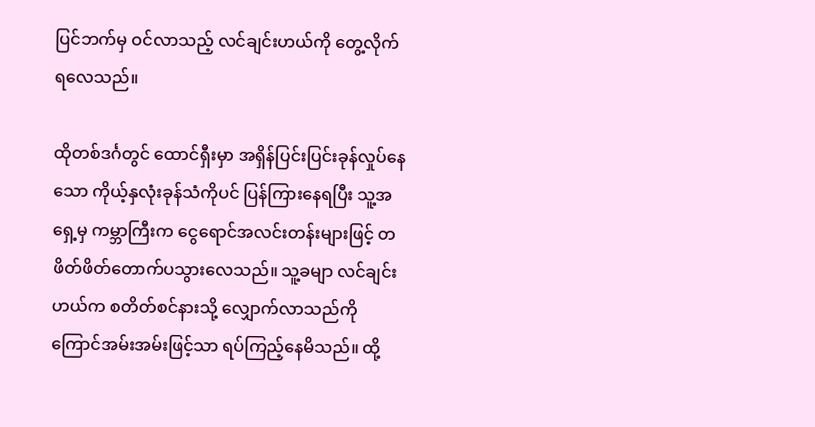ပြင်ဘက်မှ ဝင်လာသည့် လင်ချင်းဟယ်ကို တွေ့လိုက်ရလေသည်။

ထိုတစ်ဒင်္ဂတွင် ထောင်ရှီးမှာ အရှိန်ပြင်းပြင်းခုန်လှုပ်နေသော ကိုယ့်နှလုံးခုန်သံကိုပင် ပြန်ကြားနေရပြီး သူ့အရှေ့မှ ကမ္ဘာကြီးက ငွေရောင်အလင်းတန်းများဖြင့် တဖိတ်ဖိတ်တောက်ပသွားလေသည်။ သူ့ခမျာ လင်ချင်းဟယ်က စတိတ်စင်နားသို့ လျှောက်လာသည်ကို ကြောင်အမ်းအမ်းဖြင့်သာ ရပ်ကြည့်နေမိသည်။ ထို့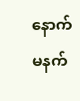နောက် မနက်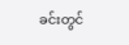ခင်းတွင်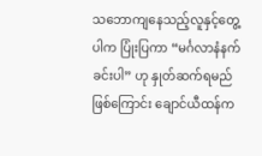သဘောကျနေသည့်လူနှင့်တွေ့ပါက ပြုံးပြကာ “မင်္ဂလာနံနက်ခင်းပါ” ဟု နှုတ်ဆက်ရမည်ဖြစ်ကြောင်း ချောင်ယီထန်က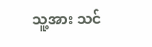သူ့အား သင်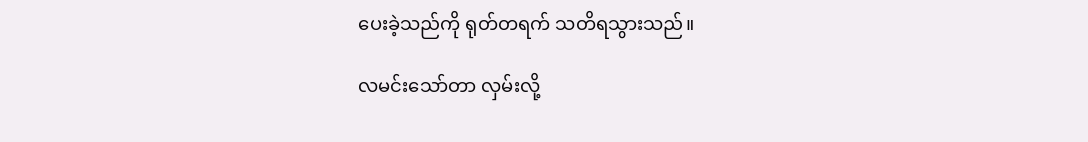ပေးခဲ့သည်ကို ရုတ်တရက် သတိရသွားသည်။

လမင်းသော်တာ လှမ်းလို့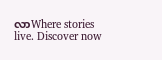လာWhere stories live. Discover now